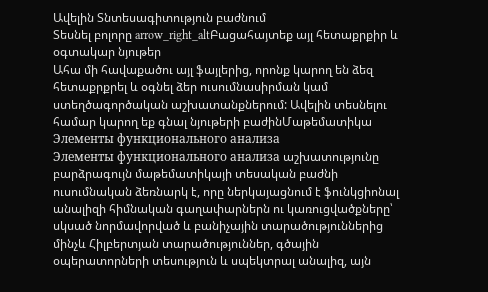Ավելին Տնտեսագիտություն բաժնում
Տեսնել բոլորը arrow_right_altԲացահայտեք այլ հետաքրքիր և օգտակար նյութեր
Ահա մի հավաքածու այլ ֆայլերից, որոնք կարող են ձեզ հետաքրքրել և օգնել ձեր ուսումնասիրման կամ ստեղծագործական աշխատանքներում: Ավելին տեսնելու համար կարող եք գնալ նյութերի բաժինՄաթեմատիկա
Элементы функционального анализа
Элементы функционального анализа աշխատությունը բարձրագույն մաթեմատիկայի տեսական բաժնի ուսումնական ձեռնարկ է, որը ներկայացնում է ֆունկցիոնալ անալիզի հիմնական գաղափարներն ու կառուցվածքները՝ սկսած նորմավորված և բանիչային տարածություններից մինչև Հիլբերտյան տարածություններ, գծային օպերատորների տեսություն և սպեկտրալ անալիզ, այն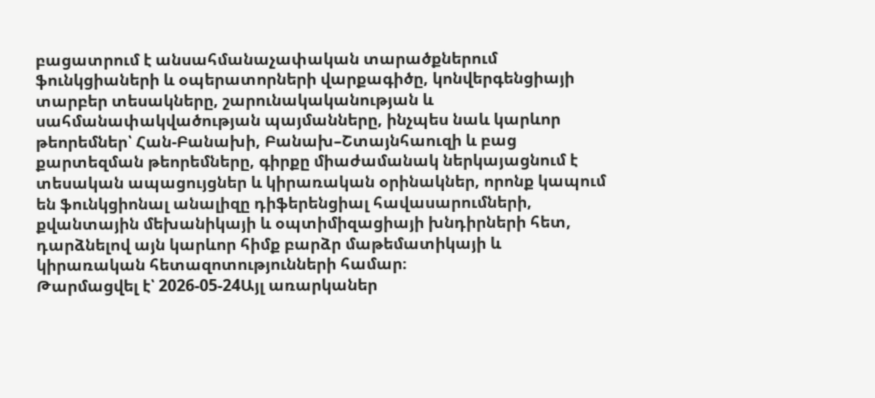բացատրում է անսահմանաչափական տարածքներում ֆունկցիաների և օպերատորների վարքագիծը, կոնվերգենցիայի տարբեր տեսակները, շարունակականության և սահմանափակվածության պայմանները, ինչպես նաև կարևոր թեորեմներ՝ Հան-Բանախի, Բանախ–Շտայնհաուզի և բաց քարտեզման թեորեմները, գիրքը միաժամանակ ներկայացնում է տեսական ապացույցներ և կիրառական օրինակներ, որոնք կապում են ֆունկցիոնալ անալիզը դիֆերենցիալ հավասարումների, քվանտային մեխանիկայի և օպտիմիզացիայի խնդիրների հետ, դարձնելով այն կարևոր հիմք բարձր մաթեմատիկայի և կիրառական հետազոտությունների համար։
Թարմացվել է՝ 2026-05-24Այլ առարկաներ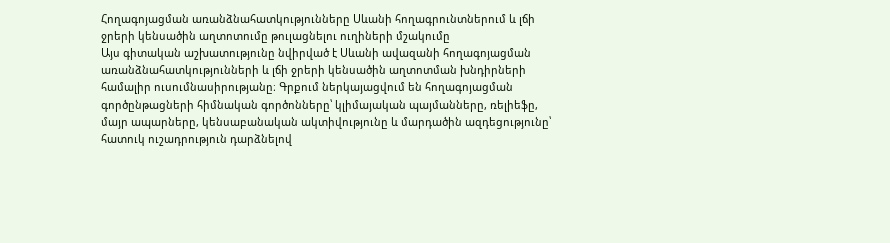Հողագոյացման առանձնահատկությունները Սևանի հողագրունտներում և լճի ջրերի կենսածին աղտոտումը թուլացնելու ուղիների մշակումը
Այս գիտական աշխատությունը նվիրված է Սևանի ավազանի հողագոյացման առանձնահատկությունների և լճի ջրերի կենսածին աղտոտման խնդիրների համալիր ուսումնասիրությանը։ Գրքում ներկայացվում են հողագոյացման գործընթացների հիմնական գործոնները՝ կլիմայական պայմանները, ռելիեֆը, մայր ապարները, կենսաբանական ակտիվությունը և մարդածին ազդեցությունը՝ հատուկ ուշադրություն դարձնելով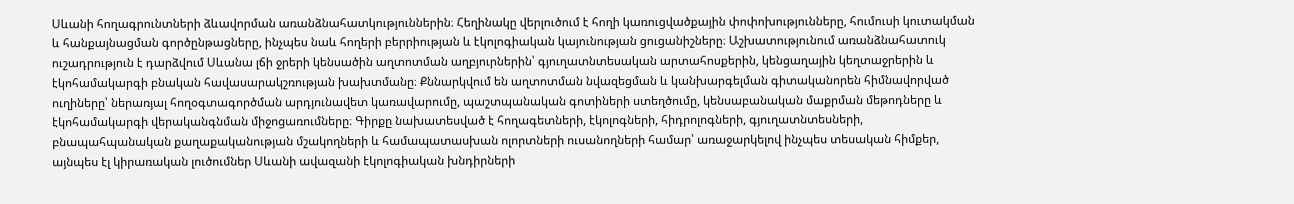Սևանի հողագրունտների ձևավորման առանձնահատկություններին։ Հեղինակը վերլուծում է հողի կառուցվածքային փոփոխությունները, հումուսի կուտակման և հանքայնացման գործընթացները, ինչպես նաև հողերի բերրիության և էկոլոգիական կայունության ցուցանիշները։ Աշխատությունում առանձնահատուկ ուշադրություն է դարձվում Սևանա լճի ջրերի կենսածին աղտոտման աղբյուրներին՝ գյուղատնտեսական արտահոսքերին, կենցաղային կեղտաջրերին և էկոհամակարգի բնական հավասարակշռության խախտմանը։ Քննարկվում են աղտոտման նվազեցման և կանխարգելման գիտականորեն հիմնավորված ուղիները՝ ներառյալ հողօգտագործման արդյունավետ կառավարումը, պաշտպանական գոտիների ստեղծումը, կենսաբանական մաքրման մեթոդները և էկոհամակարգի վերականգնման միջոցառումները։ Գիրքը նախատեսված է հողագետների, էկոլոգների, հիդրոլոգների, գյուղատնտեսների, բնապահպանական քաղաքականության մշակողների և համապատասխան ոլորտների ուսանողների համար՝ առաջարկելով ինչպես տեսական հիմքեր, այնպես էլ կիրառական լուծումներ Սևանի ավազանի էկոլոգիական խնդիրների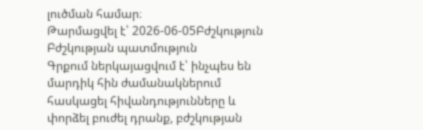լուծման համար։
Թարմացվել է՝ 2026-06-05Բժշկություն
Բժշկության պատմություն
Գրքում ներկայացվում է՝ ինչպես են մարդիկ հին ժամանակներում հասկացել հիվանդությունները և փորձել բուժել դրանք, բժշկության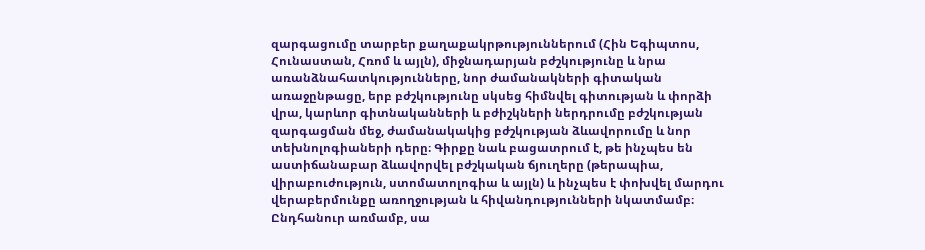զարգացումը տարբեր քաղաքակրթություններում (Հին Եգիպտոս, Հունաստան, Հռոմ և այլն), միջնադարյան բժշկությունը և նրա առանձնահատկությունները, նոր ժամանակների գիտական առաջընթացը, երբ բժշկությունը սկսեց հիմնվել գիտության և փորձի վրա, կարևոր գիտնականների և բժիշկների ներդրումը բժշկության զարգացման մեջ, ժամանակակից բժշկության ձևավորումը և նոր տեխնոլոգիաների դերը։ Գիրքը նաև բացատրում է, թե ինչպես են աստիճանաբար ձևավորվել բժշկական ճյուղերը (թերապիա, վիրաբուժություն, ստոմատոլոգիա և այլն) և ինչպես է փոխվել մարդու վերաբերմունքը առողջության և հիվանդությունների նկատմամբ։ Ընդհանուր առմամբ, սա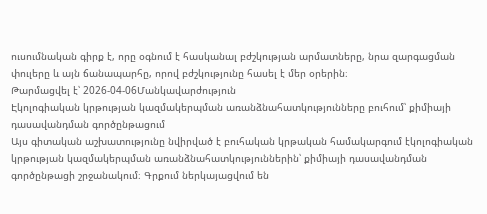ուսումնական գիրք է, որը օգնում է հասկանալ բժշկության արմատները, նրա զարգացման փուլերը և այն ճանապարհը, որով բժշկությունը հասել է մեր օրերին։
Թարմացվել է՝ 2026-04-06Մանկավարժություն
Էկոլոգիական կրթության կազմակերպման առանձնահատկությունները բուհում՝ քիմիայի դասավանդման գործընթացում
Այս գիտական աշխատությունը նվիրված է բուհական կրթական համակարգում էկոլոգիական կրթության կազմակերպման առանձնահատկություններին՝ քիմիայի դասավանդման գործընթացի շրջանակում։ Գրքում ներկայացվում են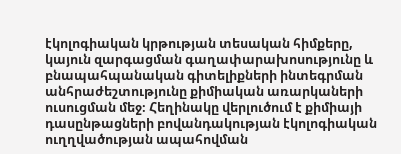էկոլոգիական կրթության տեսական հիմքերը, կայուն զարգացման գաղափարախոսությունը և բնապահպանական գիտելիքների ինտեգրման անհրաժեշտությունը քիմիական առարկաների ուսուցման մեջ։ Հեղինակը վերլուծում է քիմիայի դասընթացների բովանդակության էկոլոգիական ուղղվածության ապահովման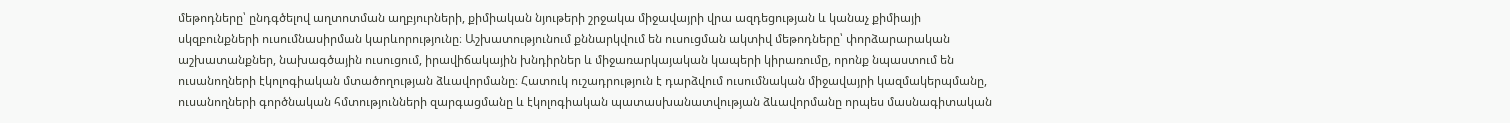մեթոդները՝ ընդգծելով աղտոտման աղբյուրների, քիմիական նյութերի շրջակա միջավայրի վրա ազդեցության և կանաչ քիմիայի սկզբունքների ուսումնասիրման կարևորությունը։ Աշխատությունում քննարկվում են ուսուցման ակտիվ մեթոդները՝ փորձարարական աշխատանքներ, նախագծային ուսուցում, իրավիճակային խնդիրներ և միջառարկայական կապերի կիրառումը, որոնք նպաստում են ուսանողների էկոլոգիական մտածողության ձևավորմանը։ Հատուկ ուշադրություն է դարձվում ուսումնական միջավայրի կազմակերպմանը, ուսանողների գործնական հմտությունների զարգացմանը և էկոլոգիական պատասխանատվության ձևավորմանը որպես մասնագիտական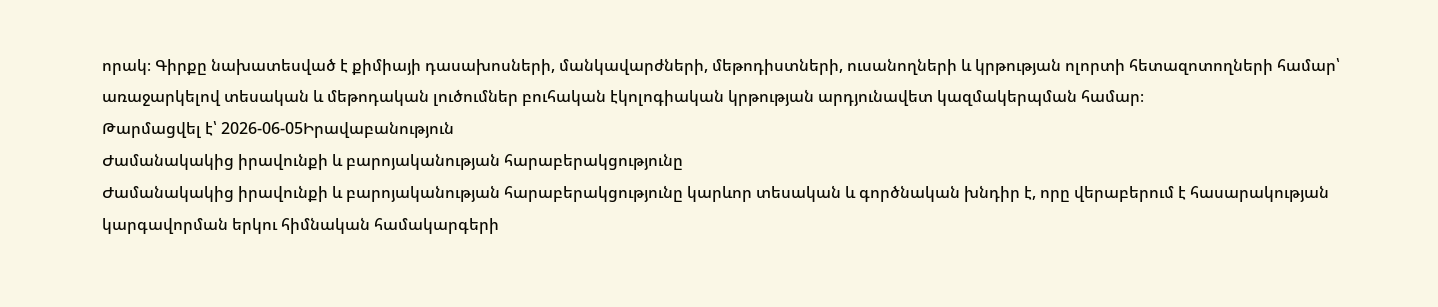որակ։ Գիրքը նախատեսված է քիմիայի դասախոսների, մանկավարժների, մեթոդիստների, ուսանողների և կրթության ոլորտի հետազոտողների համար՝ առաջարկելով տեսական և մեթոդական լուծումներ բուհական էկոլոգիական կրթության արդյունավետ կազմակերպման համար։
Թարմացվել է՝ 2026-06-05Իրավաբանություն
Ժամանակակից իրավունքի և բարոյականության հարաբերակցությունը
Ժամանակակից իրավունքի և բարոյականության հարաբերակցությունը կարևոր տեսական և գործնական խնդիր է, որը վերաբերում է հասարակության կարգավորման երկու հիմնական համակարգերի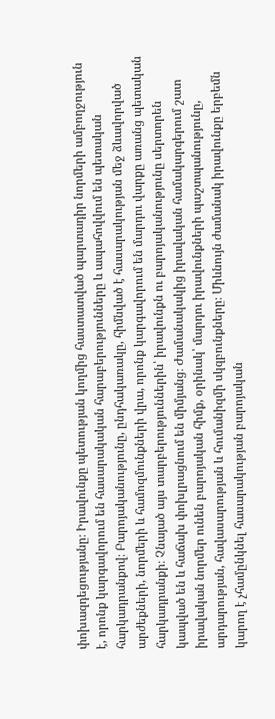փոխազդեցությանը։ Իրավունքը պետության կողմից հաստատված պարտադիր նորմերի ամբողջություն է, որոնք կարգավորում են հասարակական հարաբերությունները և ապահովվում են պետական հարկադրանքով։ Բարոյականությունը, ընդհակառակը, հիմնված է հասարակության մեջ ձևավորված արժեքների, նորմերի և համոզմունքների վրա, որոնք կարգավորում են մարդու վարքը առանց պետական հարկադրանքի։ Չնայած այս տարբերություններին՝ իրավունքն ու բարոյականությունը սերտորեն կապված են և հաճախ փոխլրացնում են միմյանց։ Ժամանակակից իրավական համակարգերում շատ իրավական նորմեր ունեն բարոյական հիմք, օրինակ՝ մարդու իրավունքների պաշտպանությունը, արդարության, հավասարության և հումանիզմի սկզբունքները։ Միևնույն ժամանակ իրավունքը երբեմն կարող է չհամընկնել հասարակության բարոյական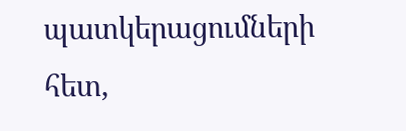պատկերացումների հետ,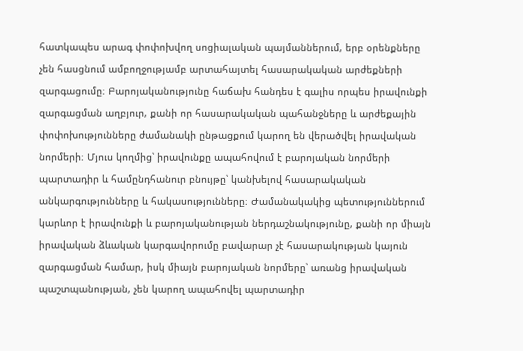հատկապես արագ փոփոխվող սոցիալական պայմաններում, երբ օրենքները չեն հասցնում ամբողջությամբ արտահայտել հասարակական արժեքների զարգացումը։ Բարոյականությունը հաճախ հանդես է գալիս որպես իրավունքի զարգացման աղբյուր, քանի որ հասարակական պահանջները և արժեքային փոփոխությունները ժամանակի ընթացքում կարող են վերածվել իրավական նորմերի։ Մյուս կողմից՝ իրավունքը ապահովում է բարոյական նորմերի պարտադիր և համընդհանուր բնույթը՝ կանխելով հասարակական անկարգությունները և հակասությունները։ Ժամանակակից պետություններում կարևոր է իրավունքի և բարոյականության ներդաշնակությունը, քանի որ միայն իրավական ձևական կարգավորումը բավարար չէ հասարակության կայուն զարգացման համար, իսկ միայն բարոյական նորմերը՝ առանց իրավական պաշտպանության, չեն կարող ապահովել պարտադիր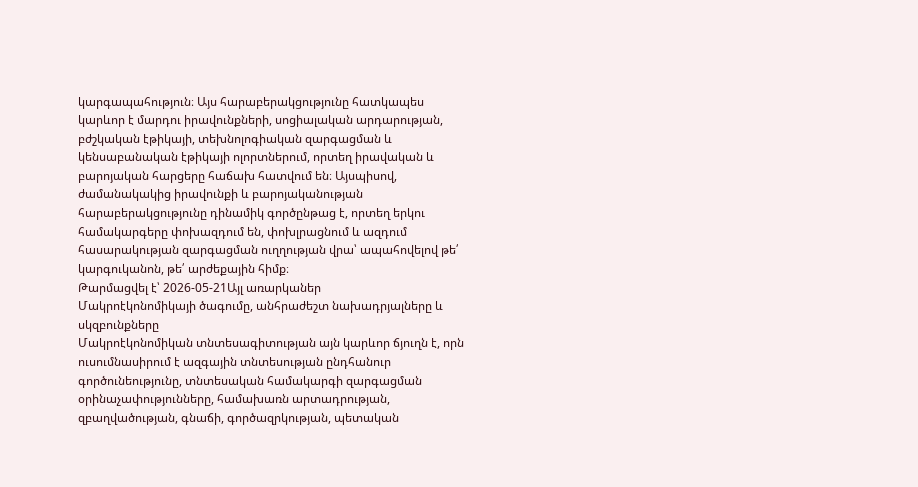կարգապահություն։ Այս հարաբերակցությունը հատկապես կարևոր է մարդու իրավունքների, սոցիալական արդարության, բժշկական էթիկայի, տեխնոլոգիական զարգացման և կենսաբանական էթիկայի ոլորտներում, որտեղ իրավական և բարոյական հարցերը հաճախ հատվում են։ Այսպիսով, ժամանակակից իրավունքի և բարոյականության հարաբերակցությունը դինամիկ գործընթաց է, որտեղ երկու համակարգերը փոխազդում են, փոխլրացնում և ազդում հասարակության զարգացման ուղղության վրա՝ ապահովելով թե՛ կարգուկանոն, թե՛ արժեքային հիմք։
Թարմացվել է՝ 2026-05-21Այլ առարկաներ
Մակրոէկոնոմիկայի ծագումը, անհրաժեշտ նախադրյալները և սկզբունքները
Մակրոէկոնոմիկան տնտեսագիտության այն կարևոր ճյուղն է, որն ուսումնասիրում է ազգային տնտեսության ընդհանուր գործունեությունը, տնտեսական համակարգի զարգացման օրինաչափությունները, համախառն արտադրության, զբաղվածության, գնաճի, գործազրկության, պետական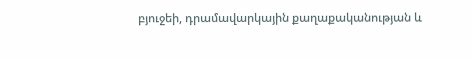բյուջեի, դրամավարկային քաղաքականության և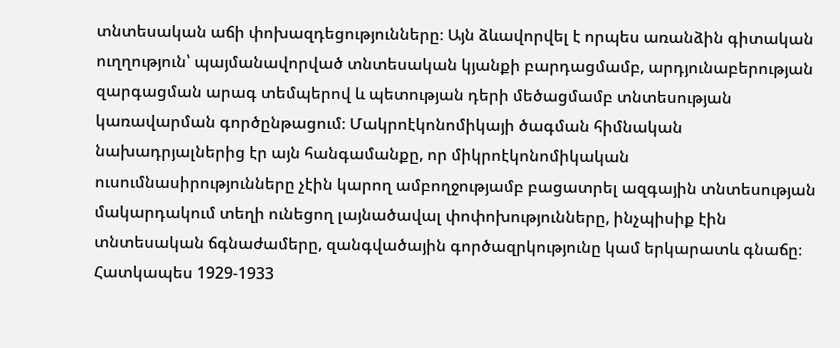տնտեսական աճի փոխազդեցությունները։ Այն ձևավորվել է որպես առանձին գիտական ուղղություն՝ պայմանավորված տնտեսական կյանքի բարդացմամբ, արդյունաբերության զարգացման արագ տեմպերով և պետության դերի մեծացմամբ տնտեսության կառավարման գործընթացում։ Մակրոէկոնոմիկայի ծագման հիմնական նախադրյալներից էր այն հանգամանքը, որ միկրոէկոնոմիկական ուսումնասիրությունները չէին կարող ամբողջությամբ բացատրել ազգային տնտեսության մակարդակում տեղի ունեցող լայնածավալ փոփոխությունները, ինչպիսիք էին տնտեսական ճգնաժամերը, զանգվածային գործազրկությունը կամ երկարատև գնաճը։ Հատկապես 1929-1933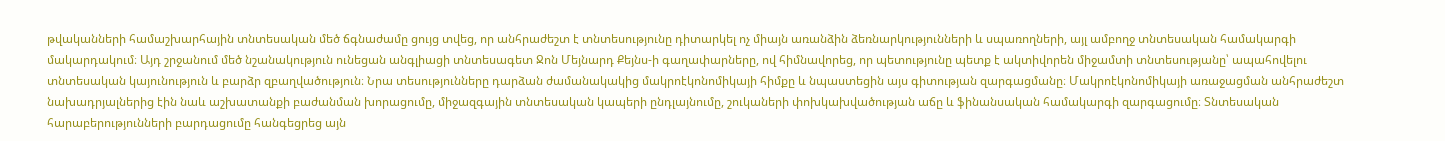թվականների համաշխարհային տնտեսական մեծ ճգնաժամը ցույց տվեց, որ անհրաժեշտ է տնտեսությունը դիտարկել ոչ միայն առանձին ձեռնարկությունների և սպառողների, այլ ամբողջ տնտեսական համակարգի մակարդակում։ Այդ շրջանում մեծ նշանակություն ունեցան անգլիացի տնտեսագետ Ջոն Մեյնարդ Քեյնս-ի գաղափարները, ով հիմնավորեց, որ պետությունը պետք է ակտիվորեն միջամտի տնտեսությանը՝ ապահովելու տնտեսական կայունություն և բարձր զբաղվածություն։ Նրա տեսությունները դարձան ժամանակակից մակրոէկոնոմիկայի հիմքը և նպաստեցին այս գիտության զարգացմանը։ Մակրոէկոնոմիկայի առաջացման անհրաժեշտ նախադրյալներից էին նաև աշխատանքի բաժանման խորացումը, միջազգային տնտեսական կապերի ընդլայնումը, շուկաների փոխկախվածության աճը և ֆինանսական համակարգի զարգացումը։ Տնտեսական հարաբերությունների բարդացումը հանգեցրեց այն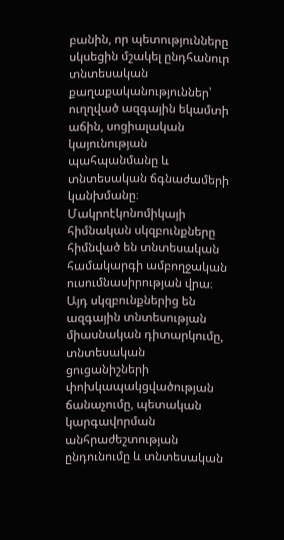բանին, որ պետությունները սկսեցին մշակել ընդհանուր տնտեսական քաղաքականություններ՝ ուղղված ազգային եկամտի աճին, սոցիալական կայունության պահպանմանը և տնտեսական ճգնաժամերի կանխմանը։ Մակրոէկոնոմիկայի հիմնական սկզբունքները հիմնված են տնտեսական համակարգի ամբողջական ուսումնասիրության վրա։ Այդ սկզբունքներից են ազգային տնտեսության միասնական դիտարկումը, տնտեսական ցուցանիշների փոխկապակցվածության ճանաչումը, պետական կարգավորման անհրաժեշտության ընդունումը և տնտեսական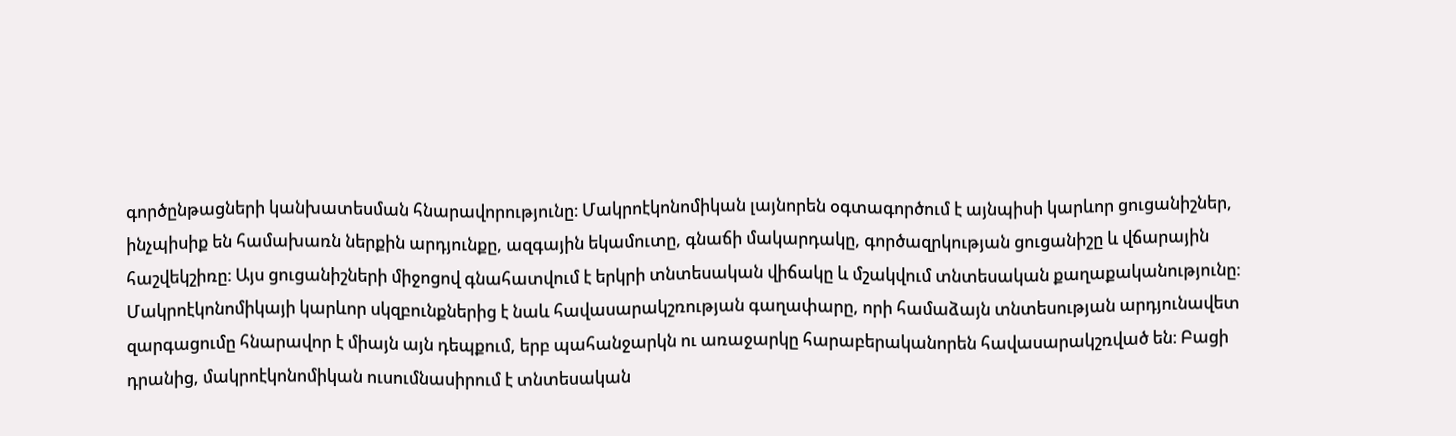գործընթացների կանխատեսման հնարավորությունը։ Մակրոէկոնոմիկան լայնորեն օգտագործում է այնպիսի կարևոր ցուցանիշներ, ինչպիսիք են համախառն ներքին արդյունքը, ազգային եկամուտը, գնաճի մակարդակը, գործազրկության ցուցանիշը և վճարային հաշվեկշիռը։ Այս ցուցանիշների միջոցով գնահատվում է երկրի տնտեսական վիճակը և մշակվում տնտեսական քաղաքականությունը։ Մակրոէկոնոմիկայի կարևոր սկզբունքներից է նաև հավասարակշռության գաղափարը, որի համաձայն տնտեսության արդյունավետ զարգացումը հնարավոր է միայն այն դեպքում, երբ պահանջարկն ու առաջարկը հարաբերականորեն հավասարակշռված են։ Բացի դրանից, մակրոէկոնոմիկան ուսումնասիրում է տնտեսական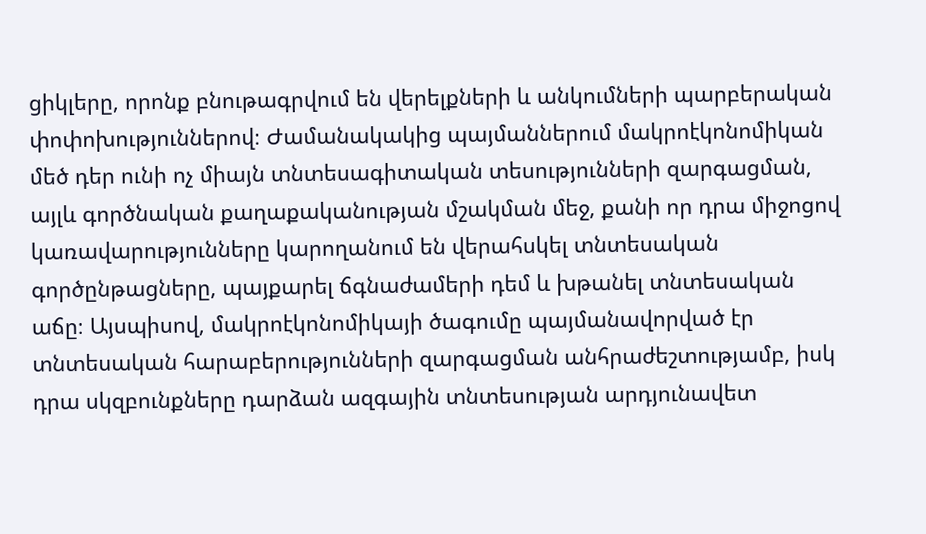ցիկլերը, որոնք բնութագրվում են վերելքների և անկումների պարբերական փոփոխություններով։ Ժամանակակից պայմաններում մակրոէկոնոմիկան մեծ դեր ունի ոչ միայն տնտեսագիտական տեսությունների զարգացման, այլև գործնական քաղաքականության մշակման մեջ, քանի որ դրա միջոցով կառավարությունները կարողանում են վերահսկել տնտեսական գործընթացները, պայքարել ճգնաժամերի դեմ և խթանել տնտեսական աճը։ Այսպիսով, մակրոէկոնոմիկայի ծագումը պայմանավորված էր տնտեսական հարաբերությունների զարգացման անհրաժեշտությամբ, իսկ դրա սկզբունքները դարձան ազգային տնտեսության արդյունավետ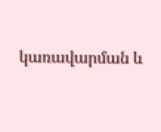կառավարման և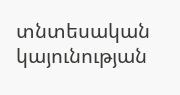տնտեսական կայունության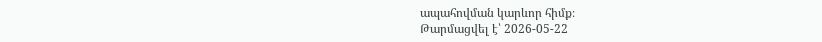ապահովման կարևոր հիմք։
Թարմացվել է՝ 2026-05-22